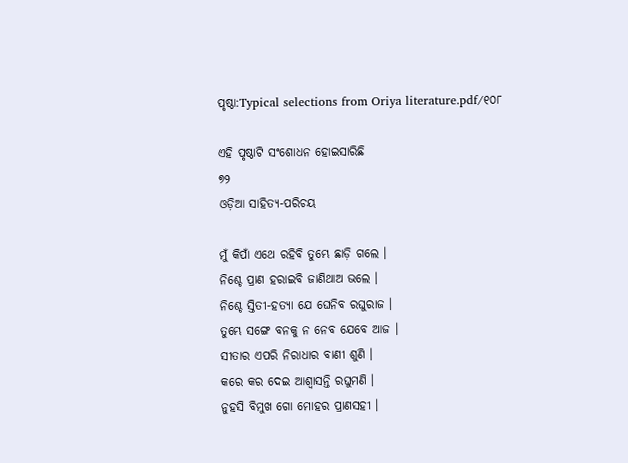ପୃଷ୍ଠା:Typical selections from Oriya literature.pdf/୧୦୮

ଏହି ପୃଷ୍ଠାଟି ସଂଶୋଧନ ହୋଇସାରିଛି
୭୨
ଓଡ଼ିଆ ସାହିତ୍ୟ-ପରିଚୟ

ମୁଁ କିପାଁ ଏଥେ ରହିବି ତୁମ୍ଭେ ଛାଡ଼ି ଗଲେ ।
ନିଶ୍ଚେ ପ୍ରାଣ ହରାଇବି ଜାଣିଥାଅ ଭଲେ ।
ନିଶ୍ଚେ ସ୍ତିତୀ-ହତ୍ୟା ଯେ ଘେନିବ ରଘୁରାଜ ।
ତୁମ୍ଭେ ସଙ୍ଗେ ବନ‌କୁ ନ ନେବ ଯେବେ ଆଜ ।
ସୀତାର ଏପରି ନିରାଧାର ବାଣୀ ଶୁଣି ।
କରେ କର ଦେଇ ଆଶ୍ୱାସନ୍ତି ରଘୁମଣି ।
ନୁହସି ବିମୁଖ ଗୋ ମୋହର ପ୍ରାଣସ‌ହୀ ।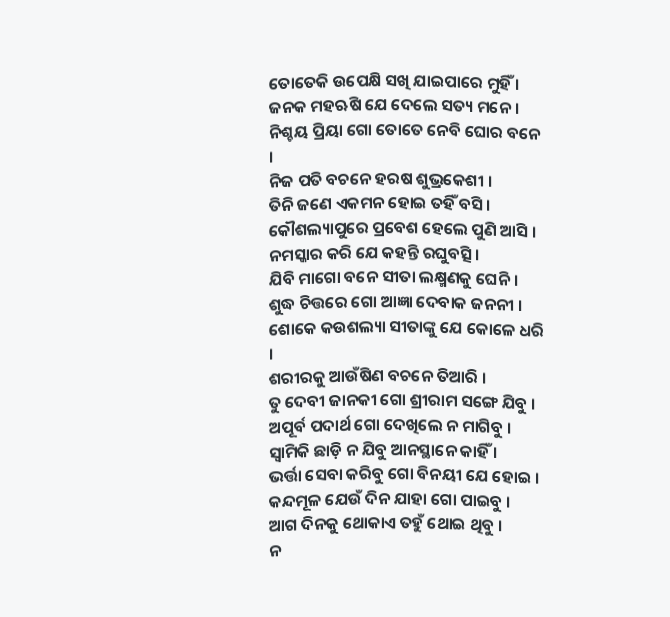ତୋତେକି ଉପେକ୍ଷି ସଖି ଯାଇପାରେ ମୁହିଁ ।
ଜନ‌କ ମହ‌ଋଷି ଯେ ଦେଲେ ସତ୍ୟ ମନେ ।
ନିଶ୍ଚୟ ପ୍ରିୟା ଗୋ ତୋତେ ନେବି ଘୋର ବନେ ।
ନିଜ ପତି ବଚନେ ହରଷ ଶୁଭ୍ରକେଶୀ ।
ତିନି ଜଣେ ଏକମନ ହୋଇ ତ‌ହିଁ ବସି ।
କୌଶଲ୍ୟାପୁରେ ପ୍ରବେଶ ହେଲେ ପୁଣି ଆସି ।
ନମସ୍କାର କରି ଯେ କ‌ହ‌ନ୍ତି ରଘୁବତ୍ସି ।
ଯିବି ମାଗୋ ବନେ ସୀତା ଲକ୍ଷ୍ମଣକୁ ଘେନି ।
ଶୁଦ୍ଧ ଚିତ୍ତରେ ଗୋ ଆଜ୍ଞା ଦେବାକ ଜନନୀ ।
ଶୋକେ କଉଶଲ୍ୟା ସୀତାଙ୍କୁ ଯେ କୋଳେ ଧରି ।
ଶରୀରକୁ ଆଉଁଷିଣ ବଚନେ ତିଆରି ।
ତୁ ଦେବୀ ଜାନ‌କୀ ଗୋ ଶ୍ରୀରାମ ସଙ୍ଗେ ଯିବୁ ।
ଅପୂର୍ବ ପଦାର୍ଥ ଗୋ ଦେଖିଲେ ନ ମାଗିବୁ ।
ସ୍ୱାମିକି ଛାଡ଼ି ନ ଯିବୁ ଆନସ୍ଥାନେ କାହିଁ ।
ଭର୍ତ୍ତା ସେବା କରିବୁ ଗୋ ବିନୟୀ ଯେ ହୋଇ ।
କନ୍ଦମୂଳ ଯେଉଁ ଦିନ ଯାହା ଗୋ ପାଇବୁ ।
ଆଗ ଦିନ‌କୁ ଥୋକାଏ ତ‌ହୁଁ ଥୋଇ ଥିବୁ ।
ନ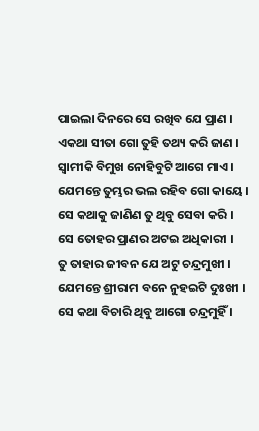ପାଇଲା ଦିନରେ ସେ ରଖିବ ଯେ ପ୍ରାଣ ।
ଏକଥା ସୀତା ଗୋ ତୁହି ତ‌ଥ୍ୟ କରି ଜାଣ ।
ସ୍ୱାମୀକି ବିମୁଖ ନୋହିବୁଟି ଆଗେ ମାଏ ।
ଯେମନ୍ତେ ତୁମ୍ଭର ଭଲ ରହିବ ଗୋ କାୟେ ।
ସେ କଥାକୁ ଜାଣିଣ ତୁ ଥିବୁ ସେବା କରି ।
ସେ ତୋହର ପ୍ରାଣର ଅଟଇ ଅଧିକାରୀ ।
ତୁ ତାହାର ଜୀବନ ଯେ ଅଟୁ ଚନ୍ଦ୍ରମୁଖୀ ।
ଯେମନ୍ତେ ଶ୍ରୀରାମ ବନେ ନୁହଇଟି ଦୁଃଖୀ ।
ସେ କଥା ବିଚାରି ଥିବୁ ଆଗୋ ଚନ୍ଦ୍ରମୁହିଁ ।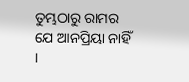ତୁମ୍ଭଠାରୁ ରାମର ଯେ ଆନପ୍ରିୟା ନାହିଁ ।